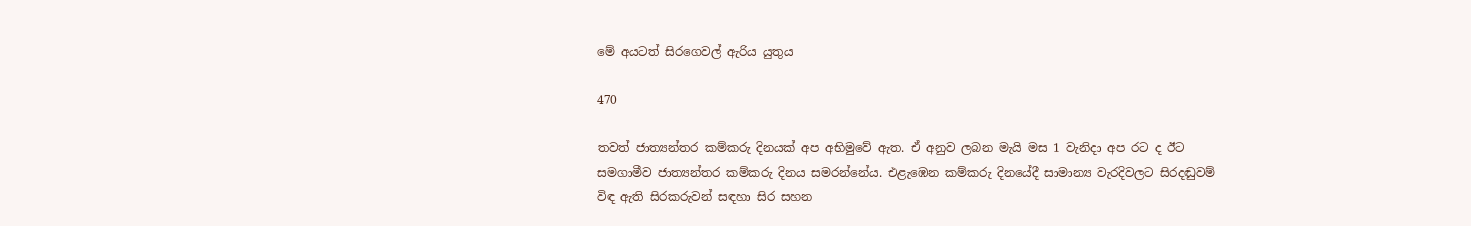මේ අයටත් සිරගෙවල් ඇරිය යුතුය

470

තවත් ජාත්‍යන්තර කම්කරු දිනයක් අප අභිමුවේ ඇත. ඒ අනුව ලබන මැයි මස 1 වැනිදා අප රට ද ඊට සමගාමීව ජාත්‍යන්තර කම්කරු දිනය සමරන්නේය. එළැඹෙන කම්කරු දිනයේදී සාමාන්‍ය වැරදිවලට සිරදඬුවම් විඳ ඇති සිරකරුවන් සඳහා සිර සහන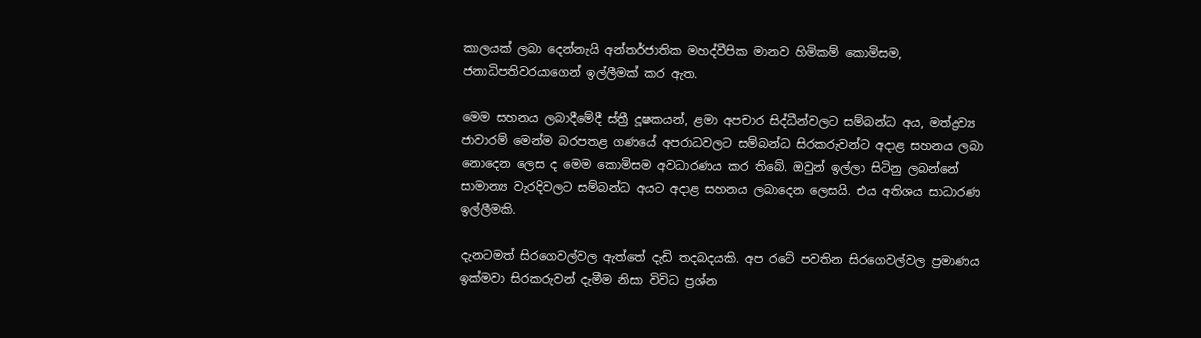කාලයක් ලබා දෙන්නැයි අන්තර්ජාතික මහද්වීපික මානව හිමිකම් කොමිසම, ජනාධිපතිවරයාගෙන් ඉල්ලීමක් කර ඇත.

මෙම සහනය ලබාදීමේදී ස්ත්‍රී දූෂකයන්, ළමා අපචාර සිද්ධීන්වලට සම්බන්ධ අය, මත්ද්‍රව්‍ය ජාවාරම් මෙන්ම බරපතළ ගණයේ අපරාධවලට සම්බන්ධ සිරකරුවන්ට අදාළ සහනය ලබා නොදෙන ලෙස ද මෙම කොමිසම අවධාරණය කර තිබේ. ඔවුන් ඉල්ලා සිටිනු ලබන්නේ සාමාන්‍ය වැරදිවලට සම්බන්ධ අයට අදාළ සහනය ලබාදෙන ලෙසයි. එය අතිශය සාධාරණ ඉල්ලීමකි.

දැනටමත් සිරගෙවල්වල ඇත්තේ දැඩි තදබදයකි. අප රටේ පවතින සිරගෙවල්වල ප්‍රමාණය ඉක්මවා සිරකරුවන් දැමීම නිසා විවිධ ප්‍රශ්න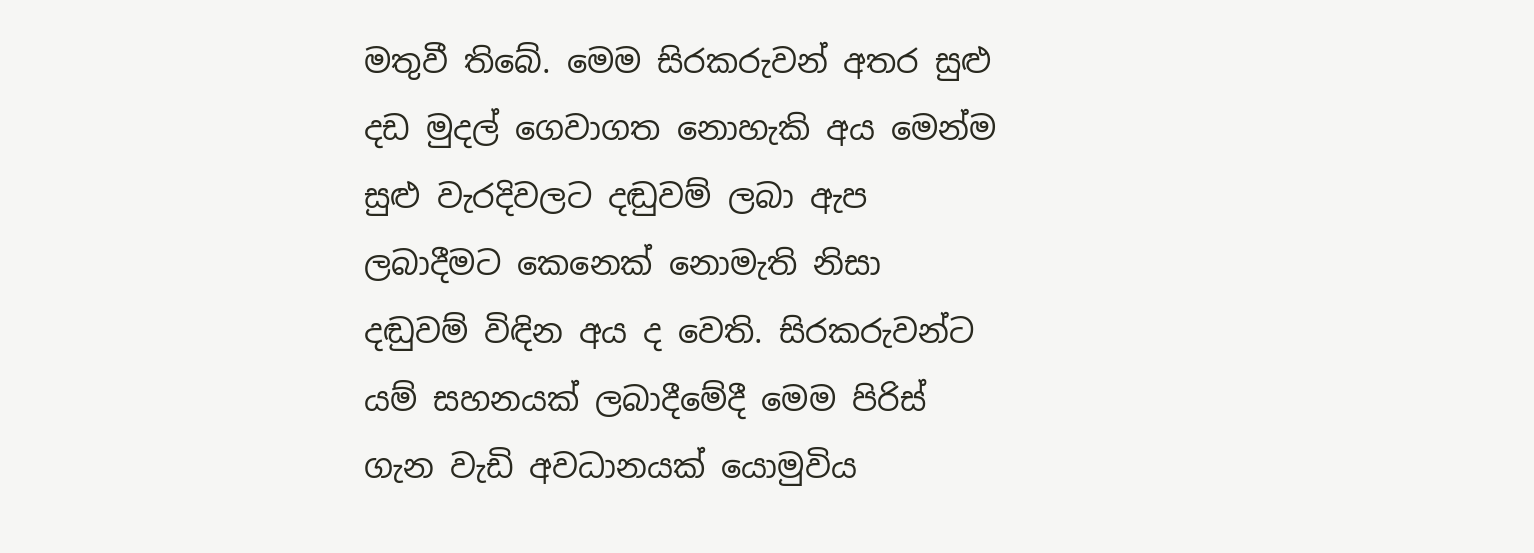මතුවී තිබේ. මෙම සිරකරුවන් අතර සුළු දඩ මුදල් ගෙවාගත නොහැකි අය මෙන්ම සුළු වැරදිවලට දඬුවම් ලබා ඇප ලබාදීමට කෙනෙක් නොමැති නිසා දඬුවම් විඳින අය ද වෙති. සිරකරුවන්ට යම් සහනයක් ලබාදීමේදී මෙම පිරිස් ගැන වැඩි අවධානයක් යොමුවිය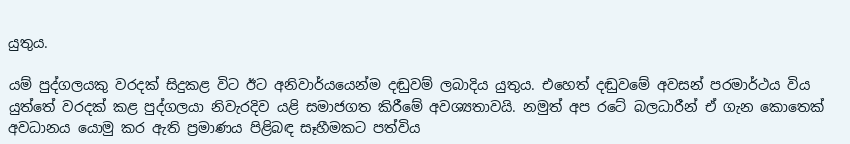යුතුය.

යම් පුද්ගලයකු වරදක් සිදුකළ විට ඊට අනිවාර්යයෙන්ම දඬුවම් ලබාදිය යුතුය. එහෙත් දඬුවමේ අවසන් පරමාර්ථය විය යුත්තේ වරදක් කළ පුද්ගලයා නිවැරදිව යළි සමාජගත කිරීමේ අවශ්‍යතාවයි. නමුත් අප රටේ බලධාරීන් ඒ ගැන කොතෙක් අවධානය යොමු කර ඇති ප්‍රමාණය පිළිබඳ සෑහීමකට පත්විය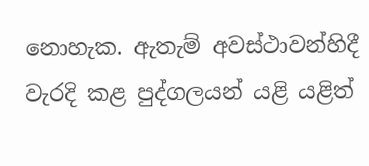නොහැක. ඇතැම් අවස්ථාවන්හිදී වැරදි කළ පුද්ගලයන් යළි යළිත්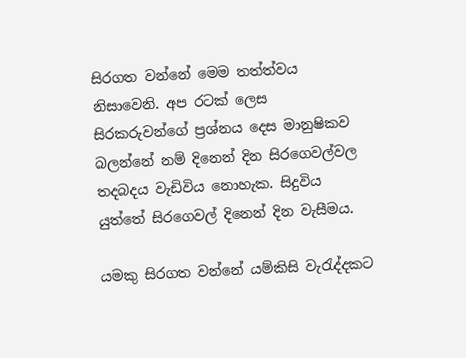සිරගත වන්නේ මෙම තත්ත්වය නිසාවෙනි. අප රටක් ලෙස සිරකරුවන්ගේ ප්‍රශ්නය දෙස මානුෂිකව බලන්නේ නම් දිනෙන් දින සිරගෙවල්වල තදබදය වැඩිවිය නොහැක. සිදුවිය යුත්තේ සිරගෙවල් දිනෙන් දින වැසීමය.

යමකු සිරගත වන්නේ යම්කිසි වැරැද්දකට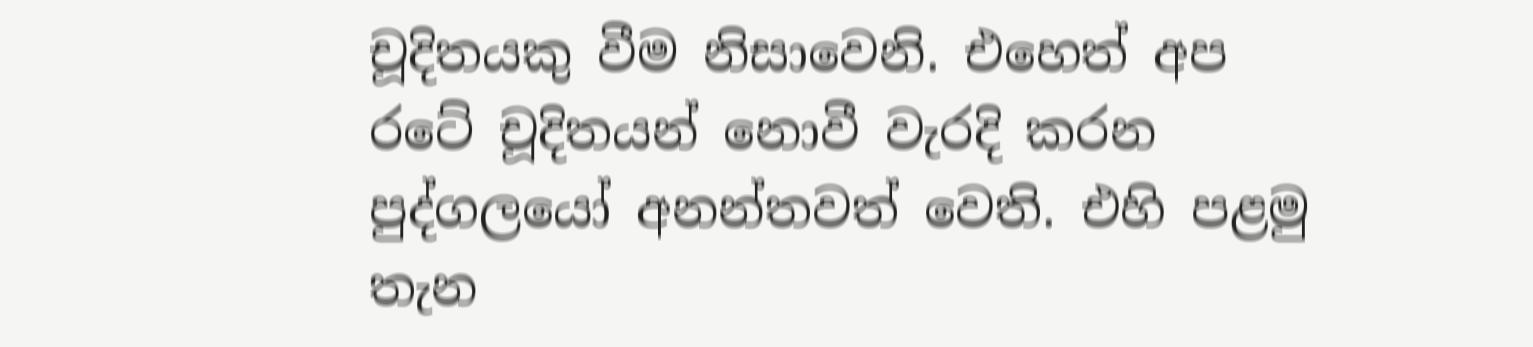චූදිතයකු වීම නිසාවෙනි. එහෙත් අප රටේ චූදිතයන් නොවී වැරදි කරන පුද්ගලයෝ අනන්තවත් වෙති. එහි පළමු තැන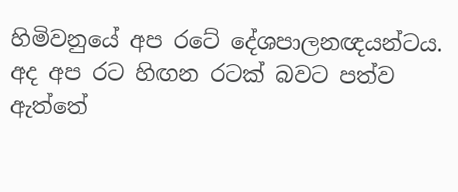හිමිවනුයේ අප රටේ දේශපාලනඥයන්ටය. අද අප රට හිඟන රටක් බවට පත්ව ඇත්තේ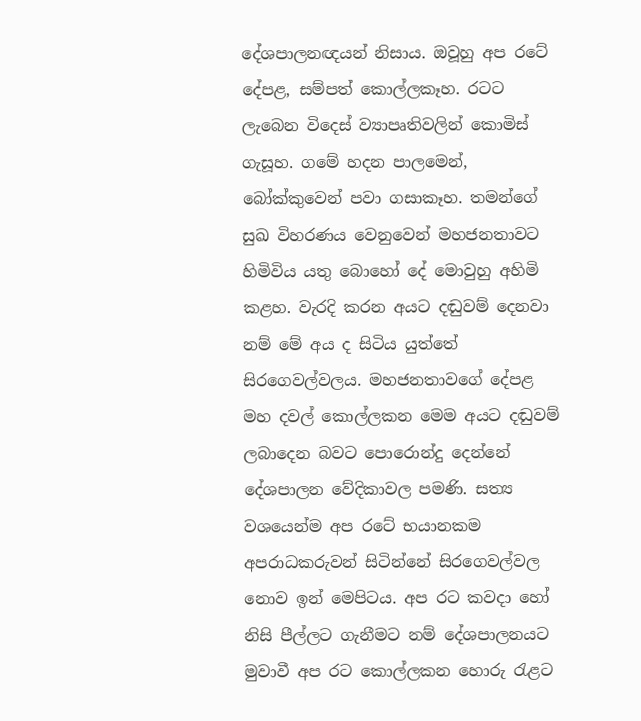දේශපාලනඥයන් නිසාය. ඔවූහු අප රටේ දේපළ, සම්පත් කොල්ලකෑහ. රටට ලැබෙන විදෙස් ව්‍යාපෘතිවලින් කොමිස් ගැසූහ. ගමේ හදන පාලමෙන්, බෝක්කුවෙන් පවා ගසාකෑහ. තමන්ගේ සුඛ විහරණය වෙනුවෙන් මහජනතාවට හිමිවිය යතු බොහෝ දේ මොවුහු අහිමි කළහ. වැරදි කරන අයට දඬුවම් දෙනවා නම් මේ අය ද සිටිය යුත්තේ සිරගෙවල්වලය. මහජනතාවගේ දේපළ මහ දවල් කොල්ලකන මෙම අයට දඬුවම් ලබාදෙන බවට පොරොන්දු දෙන්නේ දේශපාලන වේදිකාවල පමණි. සත්‍ය වශයෙන්ම අප රටේ භයානකම අපරාධකරුවන් සිටින්නේ සිරගෙවල්වල නොව ඉන් මෙපිටය. අප රට කවදා හෝ නිසි පීල්ලට ගැනීමට නම් දේශපාලනයට මුවාවී අප රට කොල්ලකන හොරු රැළට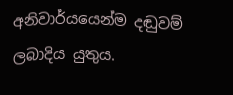අනිවාර්යයෙන්ම දඬුවම් ලබාදිය යුතුය.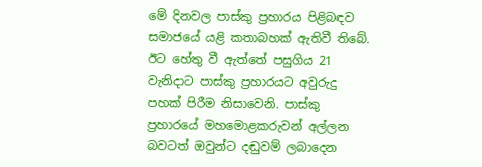මේ දිනවල පාස්කු ප්‍රහාරය පිළිබඳව සමාජයේ යළි කතාබහක් ඇතිවී තිබේ. ඊට හේතු වී ඇත්තේ පසුගිය 21 වැනිදාට පාස්කු ප්‍රහාරයට අවුරුදු පහක් පිරීම නිසාවෙනි. පාස්කු ප්‍රහාරයේ මහමොළකරුවන් අල්ලන බවටත් ඔවුන්ට දඬුවම් ලබාදෙන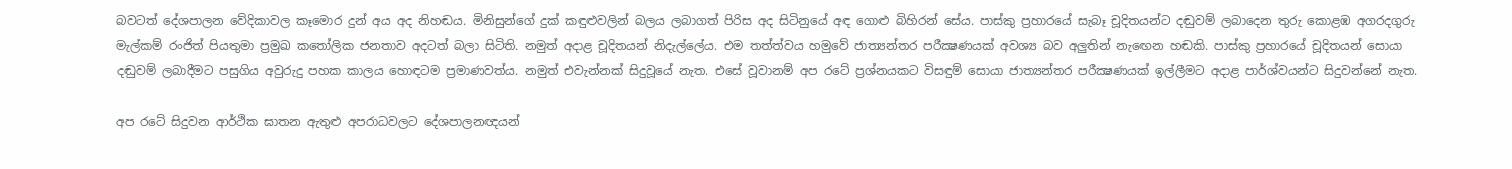බවටත් දේශපාලන වේදිකාවල කෑමොර දුන් අය අද නිහඬය. මිනිසුන්ගේ දුක් කඳුළුවලින් බලය ලබාගත් පිරිස අද සිටිනුයේ අඳ ගොළු බිහිරන් සේය. පාස්කු ප්‍රහාරයේ සැබෑ චූදිතයන්ට දඬුවම් ලබාදෙන තුරු කොළඹ අගරදගුරු මැල්කම් රංජිත් පියතුමා ප්‍රමුඛ කතෝලික ජනතාව අදටත් බලා සිටිති. නමුත් අදාළ චූදිතයන් නිදැල්ලේය. එම තත්ත්වය හමුවේ ජාත්‍යන්තර පරීක්‍ෂණයක් අවශ්‍ය බව අලුතින් නැඟෙන හඬකි. පාස්කු ප්‍රහාරයේ චූදිතයන් සොයා දඬුවම් ලබාදීමට පසුගිය අවුරුදු පහක කාලය හොඳටම ප්‍රමාණවත්ය. නමුත් එවැන්නක් සිදුවූයේ නැත. එසේ වූවානම් අප රටේ ප්‍රශ්නයකට විසඳුම් සොයා ජාත්‍යන්තර පරීක්‍ෂණයක් ඉල්ලීමට අදාළ පාර්ශ්වයන්ට සිදුවන්නේ නැත.

අප රටේ සිදුවන ආර්ථික ඝාතන ඇතුළු අපරාධවලට දේශපාලනඥයන්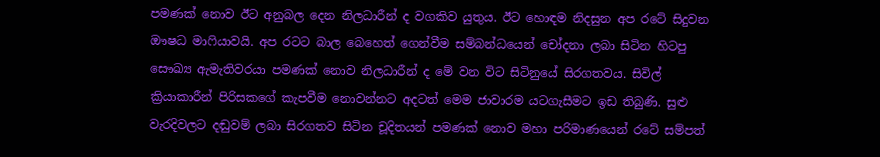පමණක් නොව ඊට අනුබල දෙන නිලධාරීන් ද වගකිව යුතුය. ඊට හොඳම නිදසුන අප රටේ සිදුවන ඖෂධ මාෆියාවයි. අප රටට බාල බෙහෙත් ගෙන්වීම සම්බන්ධයෙන් චෝදනා ලබා සිටින හිටපු සෞඛ්‍ය ඇමැතිවරයා පමණක් නොව නිලධාරීන් ද මේ වන විට සිටිනුයේ සිරගතවය. සිවිල් ක්‍රියාකාරීන් පිරිසකගේ කැපවීම නොවන්නට අදටත් මෙම ජාවාරම යටගැසීමට ඉඩ තිබුණි. සුළු වැරදිවලට දඬුවම් ලබා සිරගතව සිටින චූදිතයන් පමණක් නොව මහා පරිමාණයෙන් රටේ සම්පත්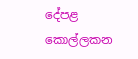දේපළ කොල්ලකන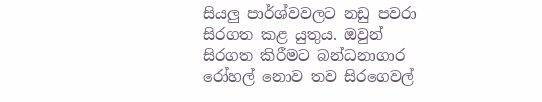සියලු පාර්ශ්වවලට නඩු පවරා සිරගත කළ යුතුය. ඔවුන් සිරගත කිරීමට බන්ධනාගාර රෝහල් නොව තව සිරගෙවල්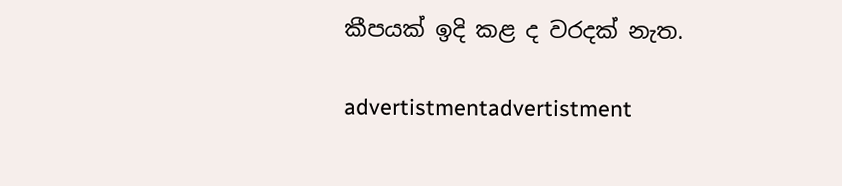කීපයක් ඉදි කළ ද වරදක් නැත.

advertistmentadvertistment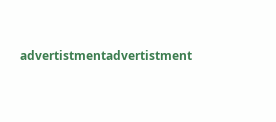advertistmentadvertistment